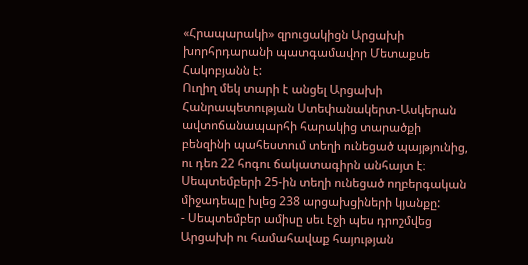«Հրապարակի» զրուցակիցն Արցախի խորհրդարանի պատգամավոր Մետաքսե Հակոբյանն է:
Ուղիղ մեկ տարի է անցել Արցախի Հանրապետության Ստեփանակերտ-Ասկերան ավտոճանապարհի հարակից տարածքի բենզինի պահեստում տեղի ունեցած պայթյունից, ու դեռ 22 հոգու ճակատագիրն անհայտ է։ Սեպտեմբերի 25-ին տեղի ունեցած ողբերգական միջադեպը խլեց 238 արցախցիների կյանքը:
- Սեպտեմբեր ամիսը սեւ էջի պես դրոշմվեց Արցախի ու համահավաք հայության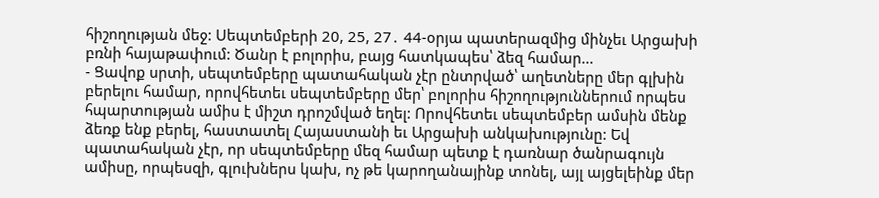հիշողության մեջ: Սեպտեմբերի 20, 25, 27․ 44-օրյա պատերազմից մինչեւ Արցախի բռնի հայաթափում: Ծանր է բոլորիս, բայց հատկապես՝ ձեզ համար...
- Ցավոք սրտի, սեպտեմբերը պատահական չէր ընտրված՝ աղետները մեր գլխին բերելու համար, որովհետեւ սեպտեմբերը մեր՝ բոլորիս հիշողություններում որպես հպարտության ամիս է միշտ դրոշմված եղել: Որովհետեւ սեպտեմբեր ամսին մենք ձեռք ենք բերել, հաստատել Հայաստանի եւ Արցախի անկախությունը: Եվ պատահական չէր, որ սեպտեմբերը մեզ համար պետք է դառնար ծանրագույն ամիսը, որպեսզի, գլուխներս կախ, ոչ թե կարողանայինք տոնել, այլ այցելեինք մեր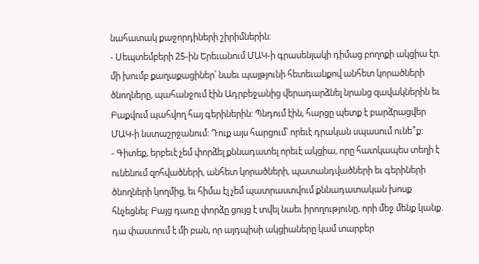նահատակ քաջորդիների շիրիմներին:
- Սեպտեմբերի 25-ին Երեւանում ՄԱԿ-ի գրասենյակի դիմաց բողոքի ակցիա էր. մի խումբ քաղաքացիներ՝ նաեւ պայթյունի հետեւանքով անհետ կորածների ծնողները, պահանջում էին Ադրբեջանից վերադարձնել նրանց զավակներին եւ Բաքվում պահվող հայ գերիներին: Պնդում էին, հարցը պետք է բարձրացվեր ՄԱԿ-ի նստաշրջանում: Դուք այս հարցում՝ որեւէ դրական սպասում ունե՞ք:
- Գիտեք, երբեւէ չեմ փորձել քննադատել որեւէ ակցիա, որը հատկապես տեղի է ունենում զոհվածների, անհետ կորածների, պատանդվածների եւ գերիների ծնողների կողմից, եւ հիմա էլ չեմ պատրաստվում քննադատական խոսք հնչեցնել: Բայց դառը փորձը ցույց է տվել նաեւ իրողությունը, որի մեջ մենք կանք. դա փաստում է մի բան, որ այդպիսի ակցիաները կամ տարբեր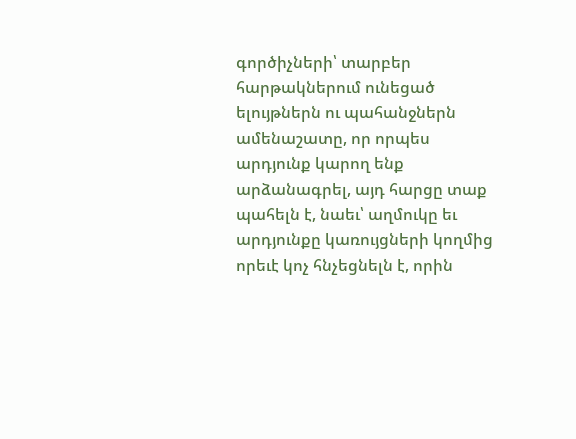գործիչների՝ տարբեր հարթակներում ունեցած ելույթներն ու պահանջներն ամենաշատը, որ որպես արդյունք կարող ենք արձանագրել, այդ հարցը տաք պահելն է, նաեւ՝ աղմուկը եւ արդյունքը կառույցների կողմից որեւէ կոչ հնչեցնելն է, որին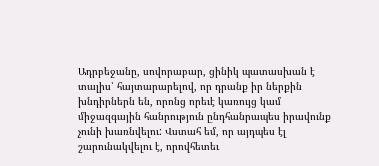Ադրբեջանը, սովորաբար, ցինիկ պատասխան է տալիս՝ հայտարարելով, որ դրանք իր ներքին խնդիրներն են, որոնց որեւէ կառույց կամ միջազգային հանրություն ընդհանրապես իրավունք չունի խառնվելու: Վստահ եմ, որ այդպես էլ շարունակվելու է, որովհետեւ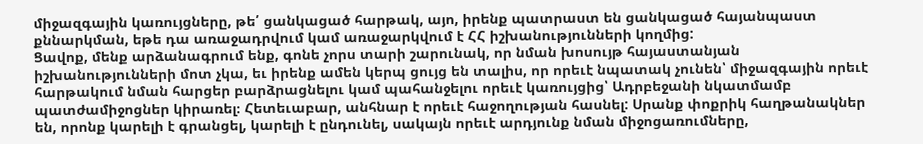միջազգային կառույցները, թե՛ ցանկացած հարթակ, այո, իրենք պատրաստ են ցանկացած հայանպաստ քննարկման, եթե դա առաջադրվում կամ առաջարկվում է ՀՀ իշխանությունների կողմից:
Ցավոք, մենք արձանագրում ենք, գոնե չորս տարի շարունակ, որ նման խոսույթ հայաստանյան իշխանությունների մոտ չկա, եւ իրենք ամեն կերպ ցույց են տալիս, որ որեւէ նպատակ չունեն՝ միջազգային որեւէ հարթակում նման հարցեր բարձրացնելու կամ պահանջելու որեւէ կառույցից՝ Ադրբեջանի նկատմամբ պատժամիջոցներ կիրառել։ Հետեւաբար, անհնար է որեւէ հաջողության հասնել: Սրանք փոքրիկ հաղթանակներ են, որոնք կարելի է գրանցել, կարելի է ընդունել, սակայն որեւէ արդյունք նման միջոցառումները,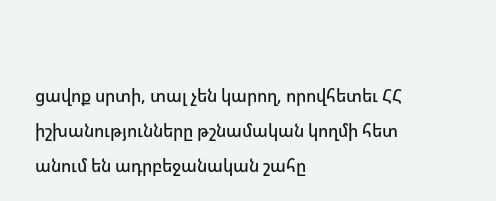ցավոք սրտի, տալ չեն կարող, որովհետեւ ՀՀ իշխանությունները թշնամական կողմի հետ անում են ադրբեջանական շահը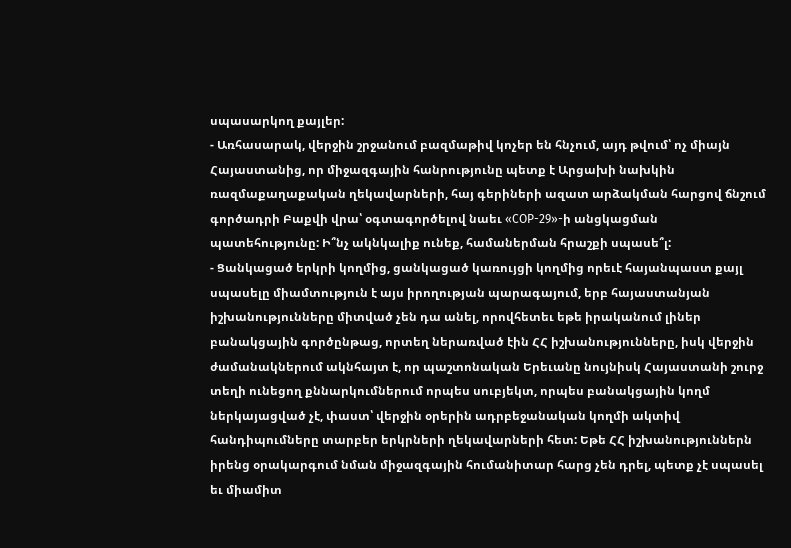սպասարկող քայլեր:
- Առհասարակ, վերջին շրջանում բազմաթիվ կոչեր են հնչում, այդ թվում՝ ոչ միայն Հայաստանից, որ միջազգային հանրությունը պետք է Արցախի նախկին ռազմաքաղաքական ղեկավարների, հայ գերիների ազատ արձակման հարցով ճնշում գործադրի Բաքվի վրա՝ օգտագործելով նաեւ «COP-29»-ի անցկացման պատեհությունը: Ի՞նչ ակնկալիք ունեք, համաներման հրաշքի սպասե՞լ:
- Ցանկացած երկրի կողմից, ցանկացած կառույցի կողմից որեւէ հայանպաստ քայլ սպասելը միամտություն է այս իրողության պարագայում, երբ հայաստանյան իշխանությունները միտված չեն դա անել, որովհետեւ եթե իրականում լիներ բանակցային գործընթաց, որտեղ ներառված էին ՀՀ իշխանությունները, իսկ վերջին ժամանակներում ակնհայտ է, որ պաշտոնական Երեւանը նույնիսկ Հայաստանի շուրջ տեղի ունեցող քննարկումներում որպես սուբյեկտ, որպես բանակցային կողմ ներկայացված չէ, փաստ՝ վերջին օրերին ադրբեջանական կողմի ակտիվ հանդիպումները տարբեր երկրների ղեկավարների հետ: Եթե ՀՀ իշխանություններն իրենց օրակարգում նման միջազգային հումանիտար հարց չեն դրել, պետք չէ սպասել եւ միամիտ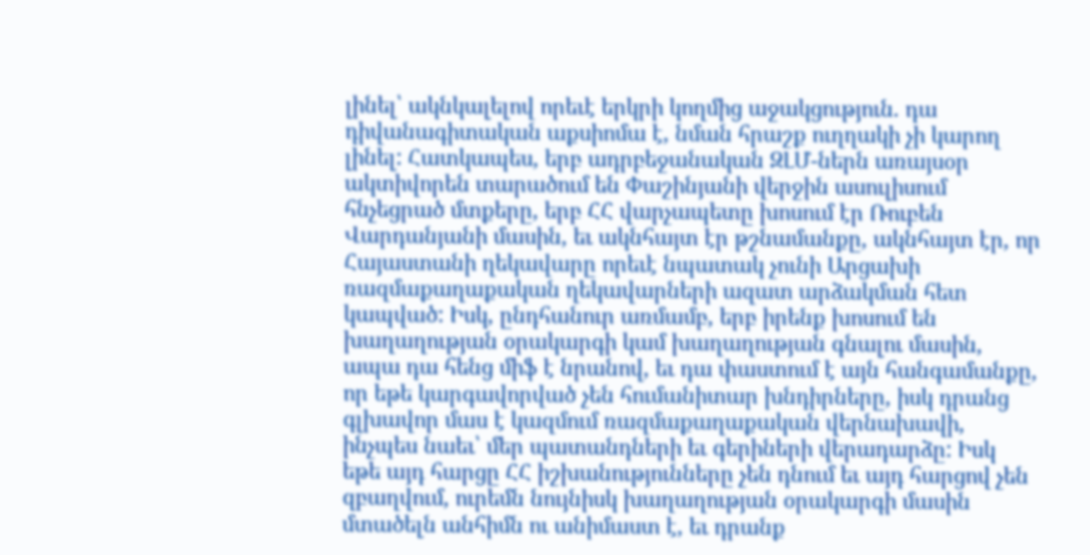լինել՝ ակնկալելով որեւէ երկրի կողմից աջակցություն. դա դիվանագիտական աքսիոմա է, նման հրաշք ուղղակի չի կարող լինել: Հատկապես, երբ ադրբեջանական ԶԼՄ-ներն առայսօր ակտիվորեն տարածում են Փաշինյանի վերջին ասուլիսում հնչեցրած մտքերը, երբ ՀՀ վարչապետը խոսում էր Ռուբեն Վարդանյանի մասին, եւ ակնհայտ էր թշնամանքը, ակնհայտ էր, որ Հայաստանի ղեկավարը որեւէ նպատակ չունի Արցախի ռազմաքաղաքական ղեկավարների ազատ արձակման հետ կապված: Իսկ, ընդհանուր առմամբ, երբ իրենք խոսում են խաղաղության օրակարգի կամ խաղաղության գնալու մասին, ապա դա հենց միֆ է նրանով, եւ դա փաստում է այն հանգամանքը, որ եթե կարգավորված չեն հումանիտար խնդիրները, իսկ դրանց գլխավոր մաս է կազմում ռազմաքաղաքական վերնախավի, ինչպես նաեւ՝ մեր պատանդների եւ գերիների վերադարձը: Իսկ եթե այդ հարցը ՀՀ իշխանությունները չեն դնում եւ այդ հարցով չեն զբաղվում, ուրեմն նույնիսկ խաղաղության օրակարգի մասին մտածելն անհիմն ու անիմաստ է, եւ դրանք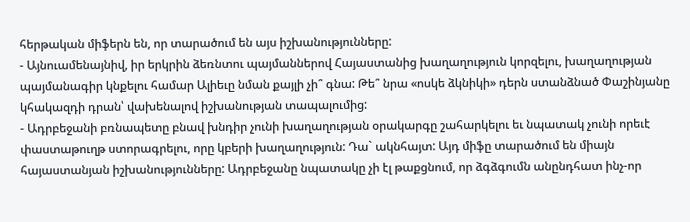հերթական միֆերն են, որ տարածում են այս իշխանությունները:
- Այնուամենայնիվ, իր երկրին ձեռնտու պայմաններով Հայաստանից խաղաղություն կորզելու, խաղաղության պայմանագիր կնքելու համար Ալիեւը նման քայլի չի՞ գնա: Թե՞ նրա «ոսկե ձկնիկի» դերն ստանձնած Փաշինյանը կհակազդի դրան՝ վախենալով իշխանության տապալումից:
- Ադրբեջանի բռնապետը բնավ խնդիր չունի խաղաղության օրակարգը շահարկելու եւ նպատակ չունի որեւէ փաստաթուղթ ստորագրելու, որը կբերի խաղաղություն: Դա` ակնհայտ: Այդ միֆը տարածում են միայն հայաստանյան իշխանությունները: Ադրբեջանը նպատակը չի էլ թաքցնում, որ ձգձգումն անընդհատ ինչ-որ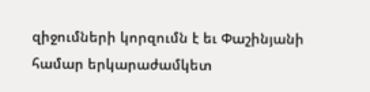զիջումների կորզումն է եւ Փաշինյանի համար երկարաժամկետ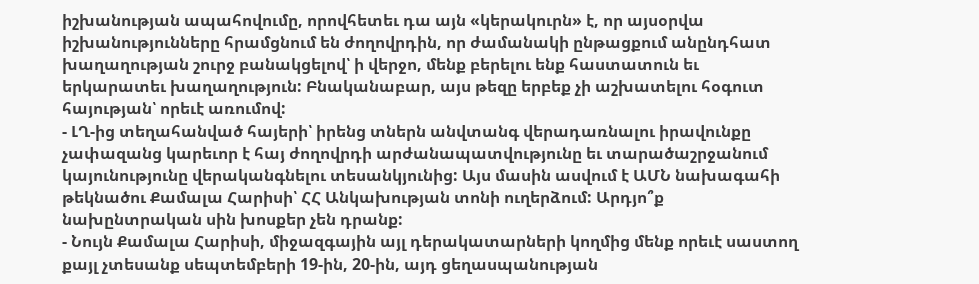իշխանության ապահովումը, որովհետեւ դա այն «կերակուրն» է, որ այսօրվա իշխանությունները հրամցնում են ժողովրդին, որ ժամանակի ընթացքում անընդհատ խաղաղության շուրջ բանակցելով՝ ի վերջո, մենք բերելու ենք հաստատուն եւ երկարատեւ խաղաղություն: Բնականաբար, այս թեզը երբեք չի աշխատելու հօգուտ հայության՝ որեւէ առումով:
- ԼՂ-ից տեղահանված հայերի՝ իրենց տներն անվտանգ վերադառնալու իրավունքը չափազանց կարեւոր է հայ ժողովրդի արժանապատվությունը եւ տարածաշրջանում կայունությունը վերականգնելու տեսանկյունից: Այս մասին ասվում է ԱՄՆ նախագահի թեկնածու Քամալա Հարիսի՝ ՀՀ Անկախության տոնի ուղերձում: Արդյո՞ք նախընտրական սին խոսքեր չեն դրանք:
- Նույն Քամալա Հարիսի, միջազգային այլ դերակատարների կողմից մենք որեւէ սաստող քայլ չտեսանք սեպտեմբերի 19-ին, 20-ին, այդ ցեղասպանության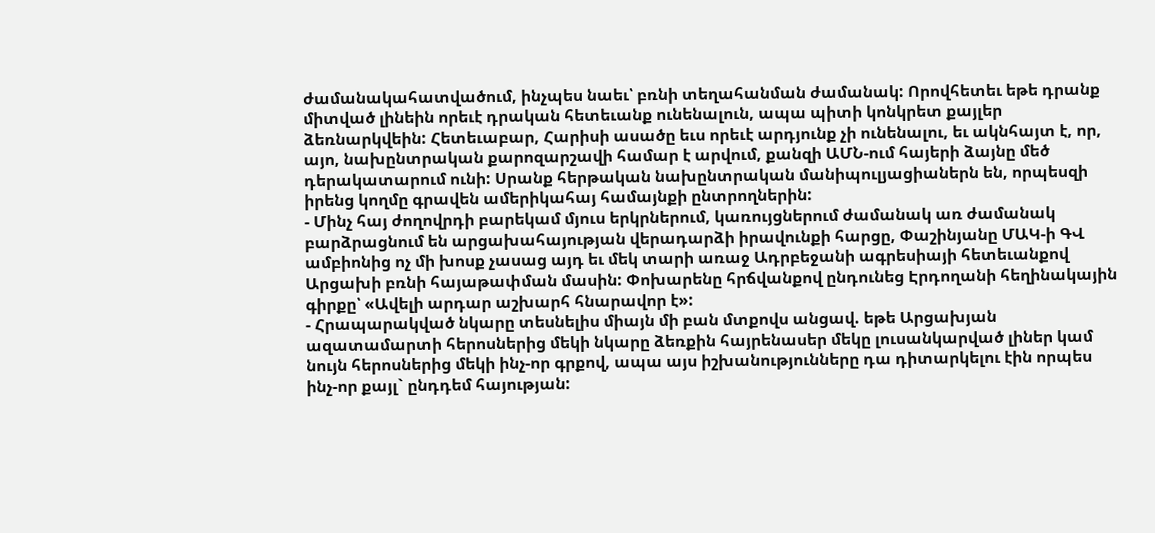ժամանակահատվածում, ինչպես նաեւ՝ բռնի տեղահանման ժամանակ: Որովհետեւ եթե դրանք միտված լինեին որեւէ դրական հետեւանք ունենալուն, ապա պիտի կոնկրետ քայլեր ձեռնարկվեին: Հետեւաբար, Հարիսի ասածը եւս որեւէ արդյունք չի ունենալու, եւ ակնհայտ է, որ, այո, նախընտրական քարոզարշավի համար է արվում, քանզի ԱՄՆ-ում հայերի ձայնը մեծ դերակատարում ունի: Սրանք հերթական նախընտրական մանիպուլյացիաներն են, որպեսզի իրենց կողմը գրավեն ամերիկահայ համայնքի ընտրողներին:
- Մինչ հայ ժողովրդի բարեկամ մյուս երկրներում, կառույցներում ժամանակ առ ժամանակ բարձրացնում են արցախահայության վերադարձի իրավունքի հարցը, Փաշինյանը ՄԱԿ-ի ԳՎ ամբիոնից ոչ մի խոսք չասաց այդ եւ մեկ տարի առաջ Ադրբեջանի ագրեսիայի հետեւանքով Արցախի բռնի հայաթափման մասին: Փոխարենը հրճվանքով ընդունեց Էրդողանի հեղինակային գիրքը՝ «Ավելի արդար աշխարհ հնարավոր է»:
- Հրապարակված նկարը տեսնելիս միայն մի բան մտքովս անցավ. եթե Արցախյան ազատամարտի հերոսներից մեկի նկարը ձեռքին հայրենասեր մեկը լուսանկարված լիներ կամ նույն հերոսներից մեկի ինչ-որ գրքով, ապա այս իշխանությունները դա դիտարկելու էին որպես ինչ-որ քայլ` ընդդեմ հայության: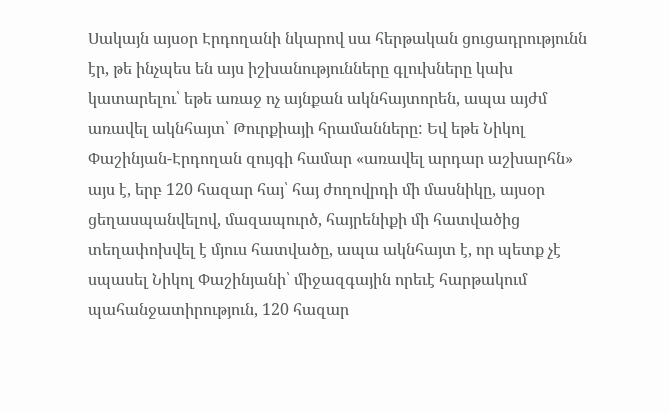Սակայն այսօր Էրդողանի նկարով սա հերթական ցուցադրությունն էր, թե ինչպես են այս իշխանությունները գլուխները կախ կատարելու՝ եթե առաջ ոչ այնքան ակնհայտորեն, ապա այժմ առավել ակնհայտ՝ Թուրքիայի հրամանները: Եվ եթե Նիկոլ Փաշինյան-Էրդողան զույգի համար «առավել արդար աշխարհն» այս է, երբ 120 հազար հայ՝ հայ ժողովրդի մի մասնիկը, այսօր ցեղասպանվելով, մազապուրծ, հայրենիքի մի հատվածից տեղափոխվել է մյուս հատվածը, ապա ակնհայտ է, որ պետք չէ սպասել Նիկոլ Փաշինյանի՝ միջազգային որեւէ հարթակում պահանջատիրություն, 120 հազար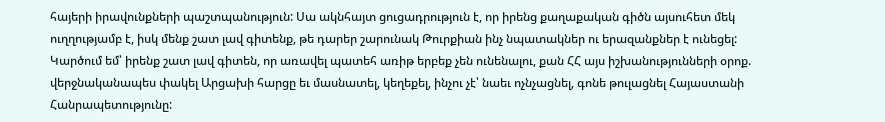հայերի իրավունքների պաշտպանություն: Սա ակնհայտ ցուցադրություն է, որ իրենց քաղաքական գիծն այսուհետ մեկ ուղղությամբ է, իսկ մենք շատ լավ գիտենք, թե դարեր շարունակ Թուրքիան ինչ նպատակներ ու երազանքներ է ունեցել: Կարծում եմ՝ իրենք շատ լավ գիտեն, որ առավել պատեհ առիթ երբեք չեն ունենալու, քան ՀՀ այս իշխանությունների օրոք. վերջնականապես փակել Արցախի հարցը եւ մասնատել, կեղեքել, ինչու չէ՝ նաեւ ոչնչացնել, գոնե թուլացնել Հայաստանի Հանրապետությունը: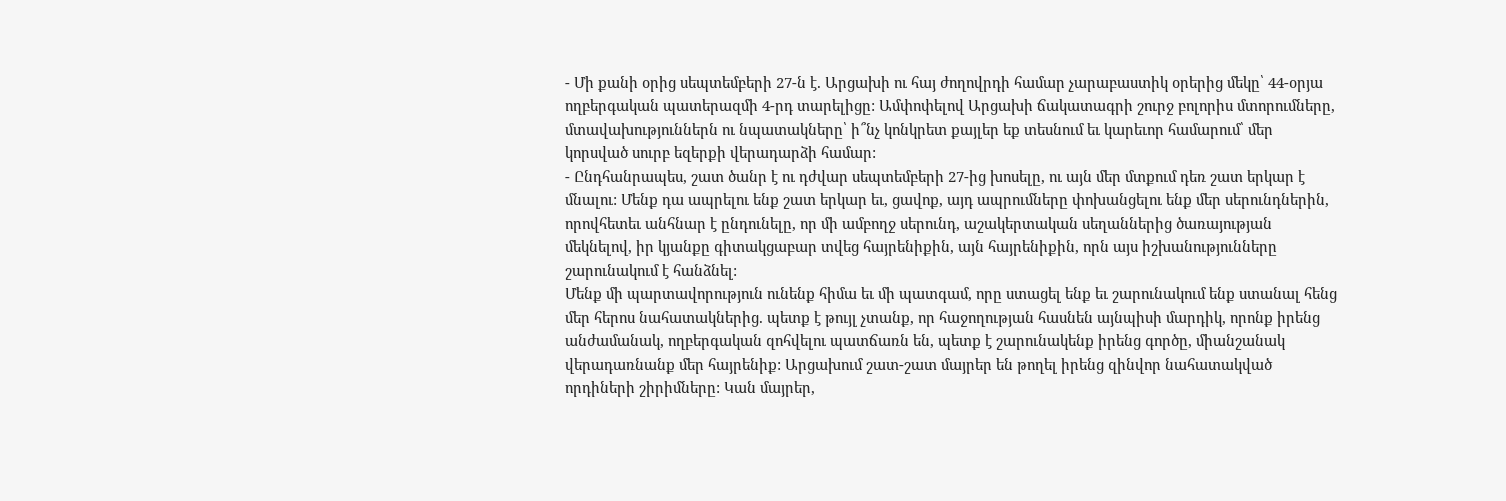- Մի քանի օրից սեպտեմբերի 27-ն է. Արցախի ու հայ ժողովրդի համար չարաբաստիկ օրերից մեկը՝ 44-օրյա ողբերգական պատերազմի 4-րդ տարելիցը: Ամփոփելով Արցախի ճակատագրի շուրջ բոլորիս մտորումները, մտավախություններն ու նպատակները՝ ի՞նչ կոնկրետ քայլեր եք տեսնում եւ կարեւոր համարում՝ մեր կորսված սուրբ եզերքի վերադարձի համար:
- Ընդհանրապես, շատ ծանր է ու դժվար սեպտեմբերի 27-ից խոսելը, ու այն մեր մտքում դեռ շատ երկար է մնալու: Մենք դա ապրելու ենք շատ երկար եւ, ցավոք, այդ ապրումները փոխանցելու ենք մեր սերունդներին, որովհետեւ անհնար է ընդունելը, որ մի ամբողջ սերունդ, աշակերտական սեղաններից ծառայության մեկնելով, իր կյանքը գիտակցաբար տվեց հայրենիքին, այն հայրենիքին, որն այս իշխանությունները շարունակում է հանձնել:
Մենք մի պարտավորություն ունենք հիմա եւ մի պատգամ, որը ստացել ենք եւ շարունակում ենք ստանալ հենց մեր հերոս նահատակներից. պետք է թույլ չտանք, որ հաջողության հասնեն այնպիսի մարդիկ, որոնք իրենց անժամանակ, ողբերգական զոհվելու պատճառն են, պետք է շարունակենք իրենց գործը, միանշանակ վերադառնանք մեր հայրենիք: Արցախում շատ-շատ մայրեր են թողել իրենց զինվոր նահատակված որդիների շիրիմները: Կան մայրեր,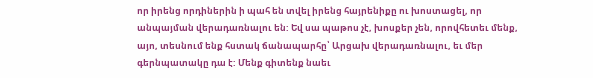որ իրենց որդիներին ի պահ են տվել իրենց հայրենիքը ու խոստացել, որ անպայման վերադառնալու են: Եվ սա պաթոս չէ, խոսքեր չեն, որովհետեւ մենք, այո, տեսնում ենք հստակ ճանապարհը՝ Արցախ վերադառնալու, եւ մեր գերնպատակը դա է: Մենք գիտենք նաեւ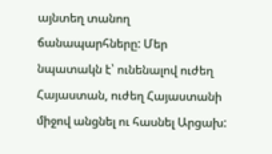այնտեղ տանող ճանապարհները: Մեր նպատակն է՝ ունենալով ուժեղ Հայաստան, ուժեղ Հայաստանի միջով անցնել ու հասնել Արցախ: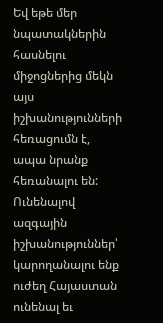Եվ եթե մեր նպատակներին հասնելու միջոցներից մեկն այս իշխանությունների հեռացումն է, ապա նրանք հեռանալու են: Ունենալով ազգային իշխանություններ՝ կարողանալու ենք ուժեղ Հայաստան ունենալ եւ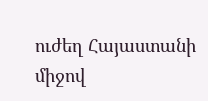ուժեղ Հայաստանի միջով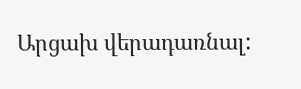Արցախ վերադառնալ: